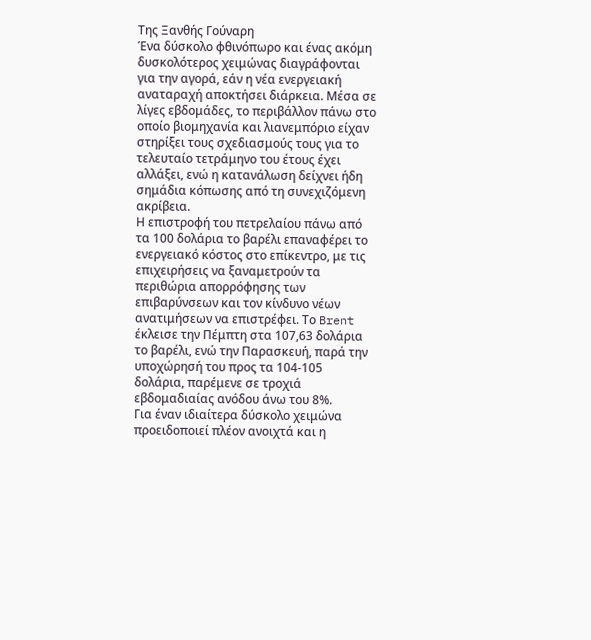Της Ξανθής Γούναρη
Ένα δύσκολο φθινόπωρο και ένας ακόμη δυσκολότερος χειμώνας διαγράφονται για την αγορά, εάν η νέα ενεργειακή αναταραχή αποκτήσει διάρκεια. Μέσα σε λίγες εβδομάδες, το περιβάλλον πάνω στο οποίο βιομηχανία και λιανεμπόριο είχαν στηρίξει τους σχεδιασμούς τους για το τελευταίο τετράμηνο του έτους έχει αλλάξει, ενώ η κατανάλωση δείχνει ήδη σημάδια κόπωσης από τη συνεχιζόμενη ακρίβεια.
Η επιστροφή του πετρελαίου πάνω από τα 100 δολάρια το βαρέλι επαναφέρει το ενεργειακό κόστος στο επίκεντρο, με τις επιχειρήσεις να ξαναμετρούν τα περιθώρια απορρόφησης των επιβαρύνσεων και τον κίνδυνο νέων ανατιμήσεων να επιστρέφει. Το Brent έκλεισε την Πέμπτη στα 107,63 δολάρια το βαρέλι, ενώ την Παρασκευή, παρά την υποχώρησή του προς τα 104-105 δολάρια, παρέμενε σε τροχιά εβδομαδιαίας ανόδου άνω του 8%.
Για έναν ιδιαίτερα δύσκολο χειμώνα προειδοποιεί πλέον ανοιχτά και η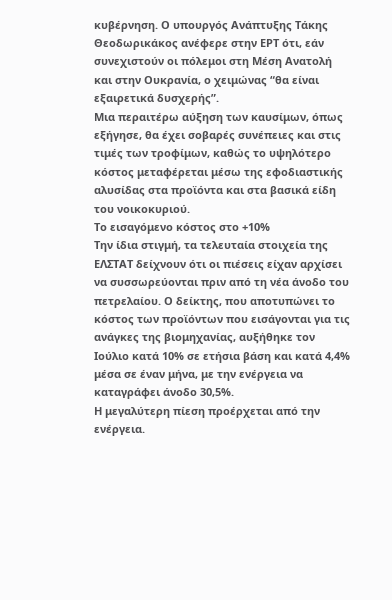κυβέρνηση. Ο υπουργός Ανάπτυξης Τάκης Θεοδωρικάκος ανέφερε στην ΕΡΤ ότι, εάν συνεχιστούν οι πόλεμοι στη Μέση Ανατολή και στην Ουκρανία, ο χειμώνας “θα είναι εξαιρετικά δυσχερής”.
Μια περαιτέρω αύξηση των καυσίμων, όπως εξήγησε, θα έχει σοβαρές συνέπειες και στις τιμές των τροφίμων, καθώς το υψηλότερο κόστος μεταφέρεται μέσω της εφοδιαστικής αλυσίδας στα προϊόντα και στα βασικά είδη του νοικοκυριού.
Το εισαγόμενο κόστος στο +10%
Την ίδια στιγμή, τα τελευταία στοιχεία της ΕΛΣΤΑΤ δείχνουν ότι οι πιέσεις είχαν αρχίσει να συσσωρεύονται πριν από τη νέα άνοδο του πετρελαίου. Ο δείκτης, που αποτυπώνει το κόστος των προϊόντων που εισάγονται για τις ανάγκες της βιομηχανίας, αυξήθηκε τον Ιούλιο κατά 10% σε ετήσια βάση και κατά 4,4% μέσα σε έναν μήνα, με την ενέργεια να καταγράφει άνοδο 30,5%.
Η μεγαλύτερη πίεση προέρχεται από την ενέργεια.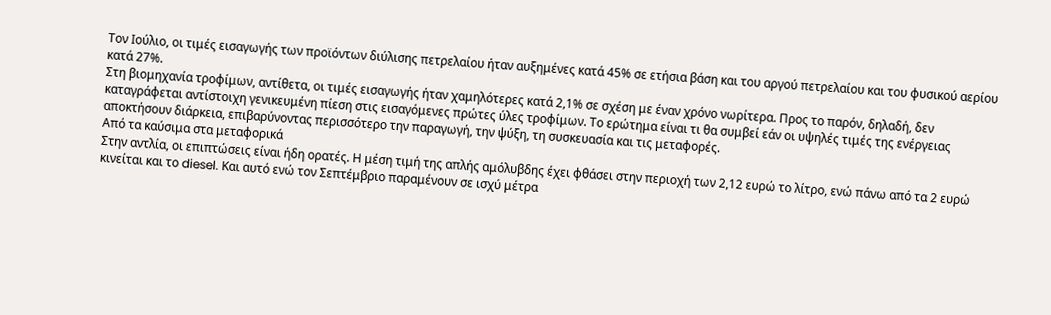Τον Ιούλιο, οι τιμές εισαγωγής των προϊόντων διύλισης πετρελαίου ήταν αυξημένες κατά 45% σε ετήσια βάση και του αργού πετρελαίου και του φυσικού αερίου κατά 27%.
Στη βιομηχανία τροφίμων, αντίθετα, οι τιμές εισαγωγής ήταν χαμηλότερες κατά 2,1% σε σχέση με έναν χρόνο νωρίτερα. Προς το παρόν, δηλαδή, δεν καταγράφεται αντίστοιχη γενικευμένη πίεση στις εισαγόμενες πρώτες ύλες τροφίμων. Το ερώτημα είναι τι θα συμβεί εάν οι υψηλές τιμές της ενέργειας αποκτήσουν διάρκεια, επιβαρύνοντας περισσότερο την παραγωγή, την ψύξη, τη συσκευασία και τις μεταφορές.
Από τα καύσιμα στα μεταφορικά
Στην αντλία, οι επιπτώσεις είναι ήδη ορατές. Η μέση τιμή της απλής αμόλυβδης έχει φθάσει στην περιοχή των 2,12 ευρώ το λίτρο, ενώ πάνω από τα 2 ευρώ κινείται και το diesel. Και αυτό ενώ τον Σεπτέμβριο παραμένουν σε ισχύ μέτρα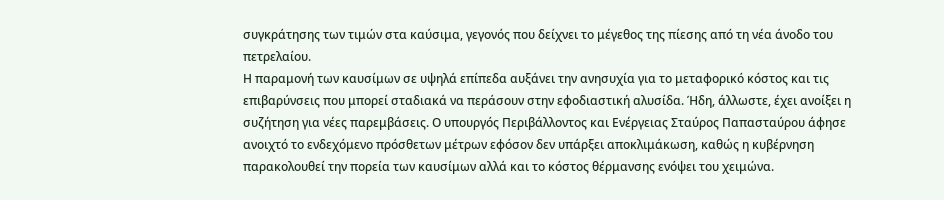συγκράτησης των τιμών στα καύσιμα, γεγονός που δείχνει το μέγεθος της πίεσης από τη νέα άνοδο του πετρελαίου.
Η παραμονή των καυσίμων σε υψηλά επίπεδα αυξάνει την ανησυχία για το μεταφορικό κόστος και τις επιβαρύνσεις που μπορεί σταδιακά να περάσουν στην εφοδιαστική αλυσίδα. Ήδη, άλλωστε, έχει ανοίξει η συζήτηση για νέες παρεμβάσεις. Ο υπουργός Περιβάλλοντος και Ενέργειας Σταύρος Παπασταύρου άφησε ανοιχτό το ενδεχόμενο πρόσθετων μέτρων εφόσον δεν υπάρξει αποκλιμάκωση, καθώς η κυβέρνηση παρακολουθεί την πορεία των καυσίμων αλλά και το κόστος θέρμανσης ενόψει του χειμώνα.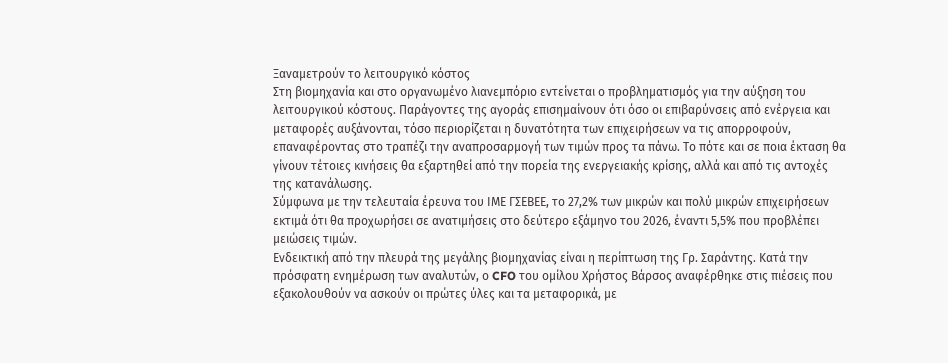Ξαναμετρούν το λειτουργικό κόστος
Στη βιομηχανία και στο οργανωμένο λιανεμπόριο εντείνεται ο προβληματισμός για την αύξηση του λειτουργικού κόστους. Παράγοντες της αγοράς επισημαίνουν ότι όσο οι επιβαρύνσεις από ενέργεια και μεταφορές αυξάνονται, τόσο περιορίζεται η δυνατότητα των επιχειρήσεων να τις απορροφούν, επαναφέροντας στο τραπέζι την αναπροσαρμογή των τιμών προς τα πάνω. Το πότε και σε ποια έκταση θα γίνουν τέτοιες κινήσεις θα εξαρτηθεί από την πορεία της ενεργειακής κρίσης, αλλά και από τις αντοχές της κατανάλωσης.
Σύμφωνα με την τελευταία έρευνα του ΙΜΕ ΓΣΕΒΕΕ, το 27,2% των μικρών και πολύ μικρών επιχειρήσεων εκτιμά ότι θα προχωρήσει σε ανατιμήσεις στο δεύτερο εξάμηνο του 2026, έναντι 5,5% που προβλέπει μειώσεις τιμών.
Ενδεικτική από την πλευρά της μεγάλης βιομηχανίας είναι η περίπτωση της Γρ. Σαράντης. Κατά την πρόσφατη ενημέρωση των αναλυτών, ο CFO του ομίλου Χρήστος Βάρσος αναφέρθηκε στις πιέσεις που εξακολουθούν να ασκούν οι πρώτες ύλες και τα μεταφορικά, με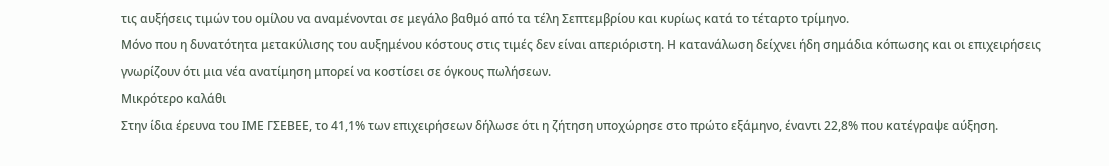τις αυξήσεις τιμών του ομίλου να αναμένονται σε μεγάλο βαθμό από τα τέλη Σεπτεμβρίου και κυρίως κατά το τέταρτο τρίμηνο.
Μόνο που η δυνατότητα μετακύλισης του αυξημένου κόστους στις τιμές δεν είναι απεριόριστη. Η κατανάλωση δείχνει ήδη σημάδια κόπωσης και οι επιχειρήσεις γνωρίζουν ότι μια νέα ανατίμηση μπορεί να κοστίσει σε όγκους πωλήσεων.
Μικρότερο καλάθι
Στην ίδια έρευνα του ΙΜΕ ΓΣΕΒΕΕ, το 41,1% των επιχειρήσεων δήλωσε ότι η ζήτηση υποχώρησε στο πρώτο εξάμηνο, έναντι 22,8% που κατέγραψε αύξηση.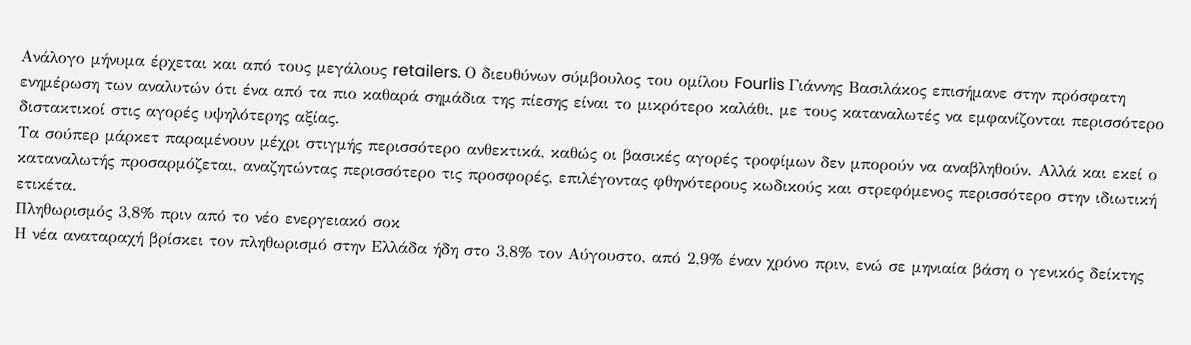Ανάλογο μήνυμα έρχεται και από τους μεγάλους retailers. Ο διευθύνων σύμβουλος του ομίλου Fourlis Γιάννης Βασιλάκος επισήμανε στην πρόσφατη ενημέρωση των αναλυτών ότι ένα από τα πιο καθαρά σημάδια της πίεσης είναι το μικρότερο καλάθι, με τους καταναλωτές να εμφανίζονται περισσότερο διστακτικοί στις αγορές υψηλότερης αξίας.
Τα σούπερ μάρκετ παραμένουν μέχρι στιγμής περισσότερο ανθεκτικά, καθώς οι βασικές αγορές τροφίμων δεν μπορούν να αναβληθούν. Αλλά και εκεί ο καταναλωτής προσαρμόζεται, αναζητώντας περισσότερο τις προσφορές, επιλέγοντας φθηνότερους κωδικούς και στρεφόμενος περισσότερο στην ιδιωτική ετικέτα.
Πληθωρισμός 3,8% πριν από το νέο ενεργειακό σοκ
Η νέα αναταραχή βρίσκει τον πληθωρισμό στην Ελλάδα ήδη στο 3,8% τον Αύγουστο, από 2,9% έναν χρόνο πριν, ενώ σε μηνιαία βάση ο γενικός δείκτης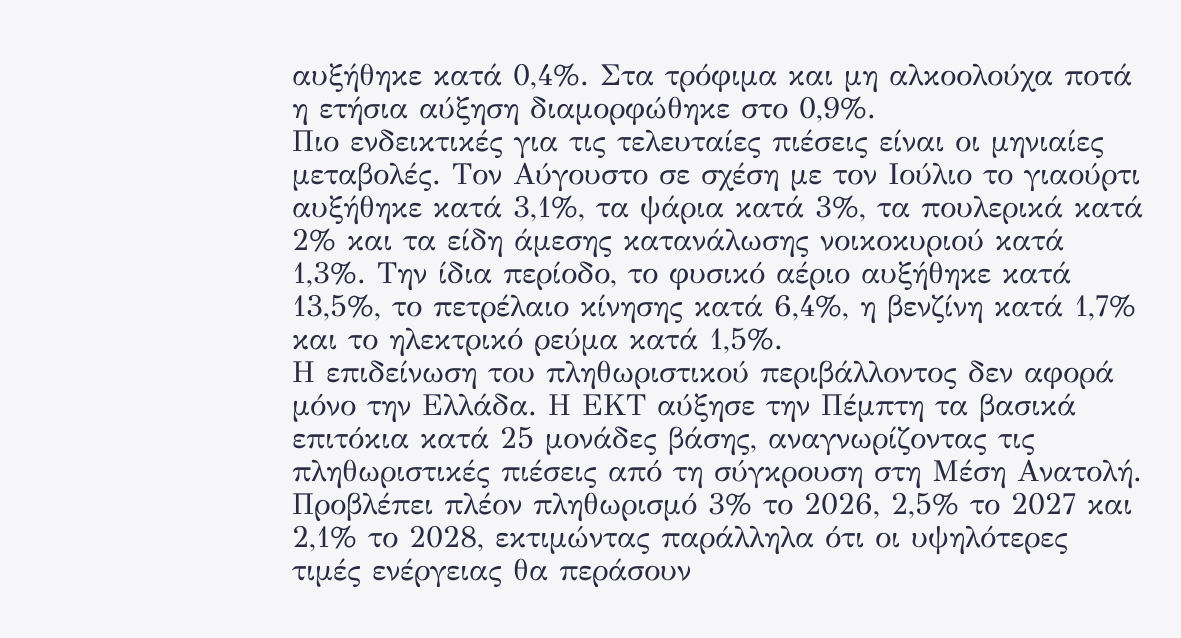αυξήθηκε κατά 0,4%. Στα τρόφιμα και μη αλκοολούχα ποτά η ετήσια αύξηση διαμορφώθηκε στο 0,9%.
Πιο ενδεικτικές για τις τελευταίες πιέσεις είναι οι μηνιαίες μεταβολές. Τον Αύγουστο σε σχέση με τον Ιούλιο το γιαούρτι αυξήθηκε κατά 3,1%, τα ψάρια κατά 3%, τα πουλερικά κατά 2% και τα είδη άμεσης κατανάλωσης νοικοκυριού κατά 1,3%. Την ίδια περίοδο, το φυσικό αέριο αυξήθηκε κατά 13,5%, το πετρέλαιο κίνησης κατά 6,4%, η βενζίνη κατά 1,7% και το ηλεκτρικό ρεύμα κατά 1,5%.
Η επιδείνωση του πληθωριστικού περιβάλλοντος δεν αφορά μόνο την Ελλάδα. Η ΕΚΤ αύξησε την Πέμπτη τα βασικά επιτόκια κατά 25 μονάδες βάσης, αναγνωρίζοντας τις πληθωριστικές πιέσεις από τη σύγκρουση στη Μέση Ανατολή. Προβλέπει πλέον πληθωρισμό 3% το 2026, 2,5% το 2027 και 2,1% το 2028, εκτιμώντας παράλληλα ότι οι υψηλότερες τιμές ενέργειας θα περάσουν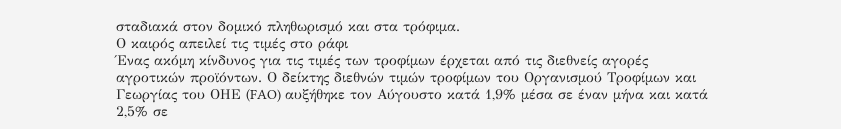σταδιακά στον δομικό πληθωρισμό και στα τρόφιμα.
Ο καιρός απειλεί τις τιμές στο ράφι
Ένας ακόμη κίνδυνος για τις τιμές των τροφίμων έρχεται από τις διεθνείς αγορές αγροτικών προϊόντων. Ο δείκτης διεθνών τιμών τροφίμων του Οργανισμού Τροφίμων και Γεωργίας του ΟΗΕ (FAO) αυξήθηκε τον Αύγουστο κατά 1,9% μέσα σε έναν μήνα και κατά 2,5% σε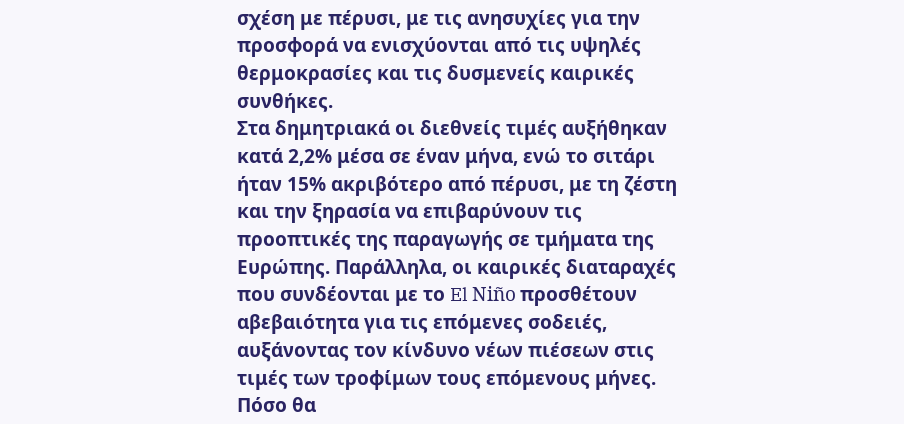σχέση με πέρυσι, με τις ανησυχίες για την προσφορά να ενισχύονται από τις υψηλές θερμοκρασίες και τις δυσμενείς καιρικές συνθήκες.
Στα δημητριακά οι διεθνείς τιμές αυξήθηκαν κατά 2,2% μέσα σε έναν μήνα, ενώ το σιτάρι ήταν 15% ακριβότερο από πέρυσι, με τη ζέστη και την ξηρασία να επιβαρύνουν τις προοπτικές της παραγωγής σε τμήματα της Ευρώπης. Παράλληλα, οι καιρικές διαταραχές που συνδέονται με το El Niño προσθέτουν αβεβαιότητα για τις επόμενες σοδειές, αυξάνοντας τον κίνδυνο νέων πιέσεων στις τιμές των τροφίμων τους επόμενους μήνες.
Πόσο θα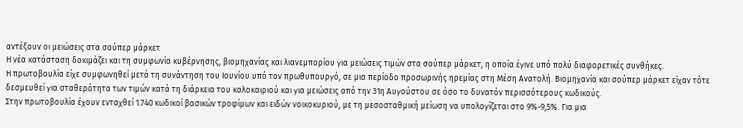αντέξουν οι μειώσεις στα σούπερ μάρκετ
Η νέα κατάσταση δοκιμάζει και τη συμφωνία κυβέρνησης, βιομηχανίας και λιανεμπορίου για μειώσεις τιμών στα σούπερ μάρκετ, η οποία έγινε υπό πολύ διαφορετικές συνθήκες.
Η πρωτοβουλία είχε συμφωνηθεί μετά τη συνάντηση του Ιουνίου υπό τον πρωθυπουργό, σε μια περίοδο προσωρινής ηρεμίας στη Μέση Ανατολή. Βιομηχανία και σούπερ μάρκετ είχαν τότε δεσμευθεί για σταθερότητα των τιμών κατά τη διάρκεια του καλοκαιριού και για μειώσεις από την 31η Αυγούστου σε όσο το δυνατόν περισσότερους κωδικούς.
Στην πρωτοβουλία έχουν ενταχθεί 1.740 κωδικοί βασικών τροφίμων και ειδών νοικοκυριού, με τη μεσοσταθμική μείωση να υπολογίζεται στο 9%-9,5%. Για μια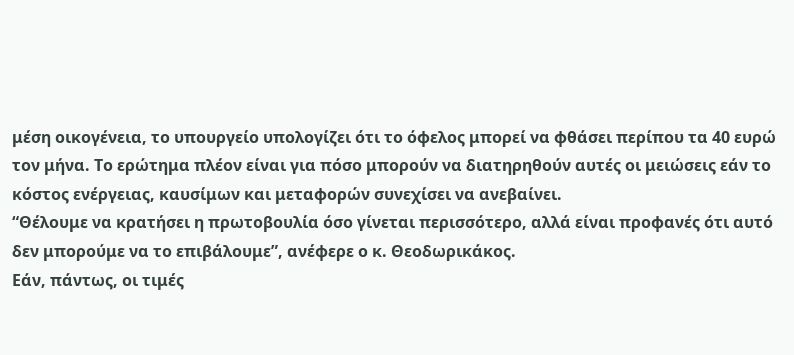μέση οικογένεια, το υπουργείο υπολογίζει ότι το όφελος μπορεί να φθάσει περίπου τα 40 ευρώ τον μήνα. Το ερώτημα πλέον είναι για πόσο μπορούν να διατηρηθούν αυτές οι μειώσεις εάν το κόστος ενέργειας, καυσίμων και μεταφορών συνεχίσει να ανεβαίνει.
“Θέλουμε να κρατήσει η πρωτοβουλία όσο γίνεται περισσότερο, αλλά είναι προφανές ότι αυτό δεν μπορούμε να το επιβάλουμε”, ανέφερε ο κ. Θεοδωρικάκος.
Εάν, πάντως, οι τιμές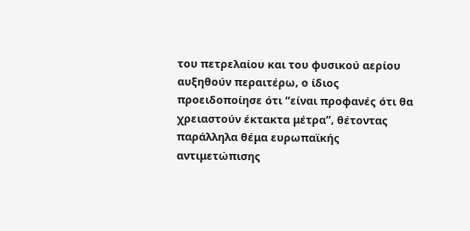του πετρελαίου και του φυσικού αερίου αυξηθούν περαιτέρω, ο ίδιος προειδοποίησε ότι “είναι προφανές ότι θα χρειαστούν έκτακτα μέτρα”, θέτοντας παράλληλα θέμα ευρωπαϊκής αντιμετώπισης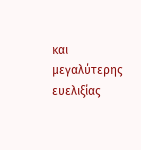και μεγαλύτερης ευελιξίας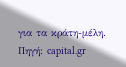για τα κράτη-μέλη.
Πηγή: capital.gr